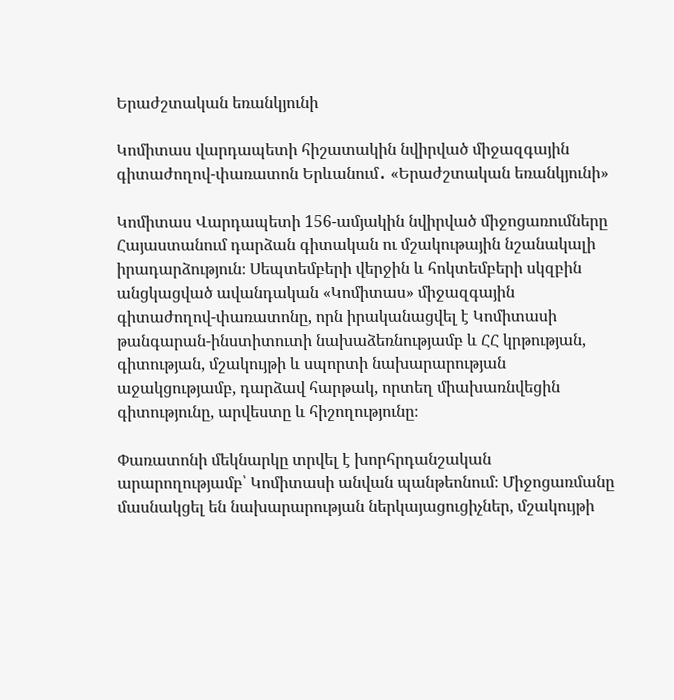Երաժշտական եռանկյունի

Կոմիտաս վարդապետի հիշատակին նվիրված միջազգային գիտաժողով-փառատոն Երևանում․ «Երաժշտական եռանկյունի»

Կոմիտաս Վարդապետի 156-ամյակին նվիրված միջոցառումները Հայաստանում դարձան գիտական ու մշակութային նշանակալի իրադարձություն։ Սեպտեմբերի վերջին և հոկտեմբերի սկզբին անցկացված ավանդական «Կոմիտաս» միջազգային գիտաժողով-փառատոնը, որն իրականացվել է Կոմիտասի թանգարան-ինստիտուտի նախաձեռնությամբ և ՀՀ կրթության, գիտության, մշակույթի և սպորտի նախարարության աջակցությամբ, դարձավ հարթակ, որտեղ միախառնվեցին գիտությունը, արվեստը և հիշողությունը։

Փառատոնի մեկնարկը տրվել է խորհրդանշական արարողությամբ՝ Կոմիտասի անվան պանթեոնում։ Միջոցառմանը մասնակցել են նախարարության ներկայացուցիչներ, մշակույթի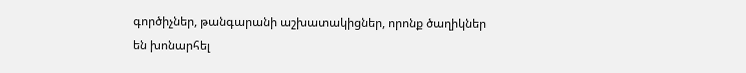գործիչներ, թանգարանի աշխատակիցներ, որոնք ծաղիկներ են խոնարհել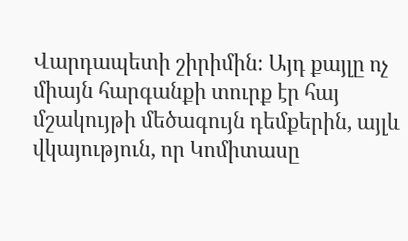Վարդապետի շիրիմին։ Այդ քայլը ոչ միայն հարգանքի տուրք էր հայ մշակույթի մեծագույն դեմքերին, այլև վկայություն, որ Կոմիտասը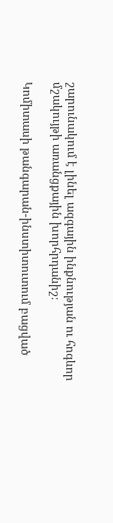շարունակում է լինել ազգային ինքնության ու հոգևոր մշակույթի առանցքային խորհրդանիշ։

Կոմիտասի թանգարան-ինստիտուտում բացված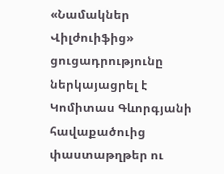«Նամակներ Վիլժուիֆից» ցուցադրությունը ներկայացրել է Կոմիտաս Գևորգյանի հավաքածուից փաստաթղթեր ու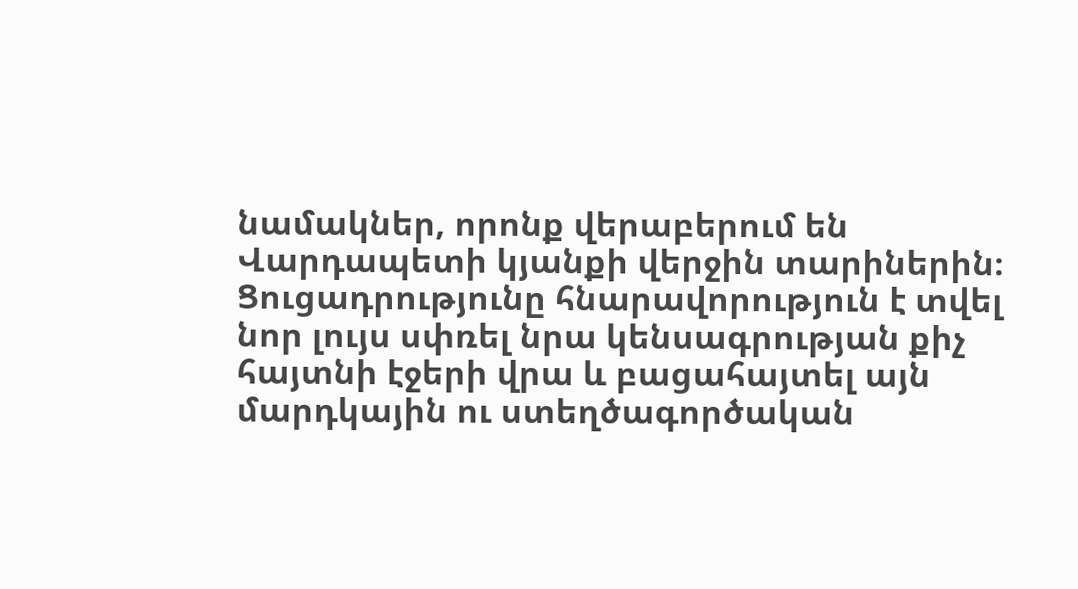նամակներ, որոնք վերաբերում են Վարդապետի կյանքի վերջին տարիներին։ Ցուցադրությունը հնարավորություն է տվել նոր լույս սփռել նրա կենսագրության քիչ հայտնի էջերի վրա և բացահայտել այն մարդկային ու ստեղծագործական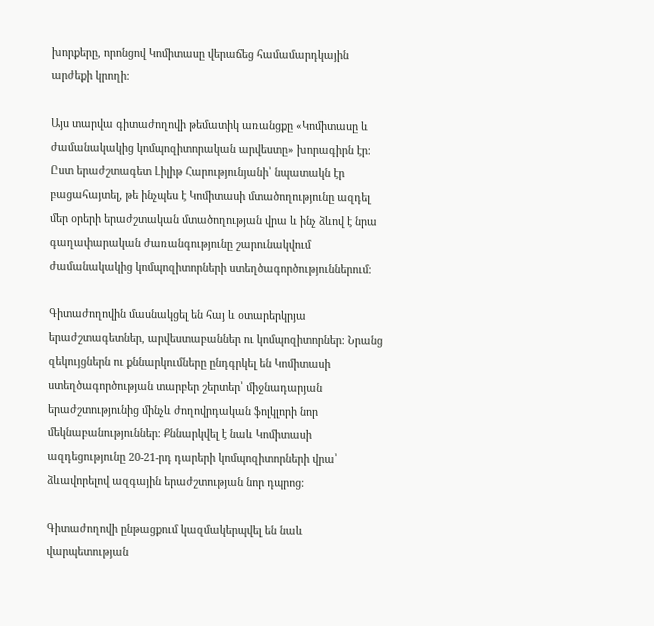խորքերը, որոնցով Կոմիտասը վերաճեց համամարդկային արժեքի կրողի։

Այս տարվա գիտաժողովի թեմատիկ առանցքը «Կոմիտասը և ժամանակակից կոմպոզիտորական արվեստը» խորագիրն էր։ Ըստ երաժշտագետ Լիլիթ Հարությունյանի՝ նպատակն էր բացահայտել, թե ինչպես է Կոմիտասի մտածողությունը ազդել մեր օրերի երաժշտական մտածողության վրա և ինչ ձևով է նրա գաղափարական ժառանգությունը շարունակվում ժամանակակից կոմպոզիտորների ստեղծագործություններում։

Գիտաժողովին մասնակցել են հայ և օտարերկրյա երաժշտագետներ, արվեստաբաններ ու կոմպոզիտորներ։ Նրանց զեկույցներն ու քննարկումները ընդգրկել են Կոմիտասի ստեղծագործության տարբեր շերտեր՝ միջնադարյան երաժշտությունից մինչև ժողովրդական ֆոլկլորի նոր մեկնաբանություններ։ Քննարկվել է նաև Կոմիտասի ազդեցությունը 20-21-րդ դարերի կոմպոզիտորների վրա՝ ձևավորելով ազգային երաժշտության նոր դպրոց։

Գիտաժողովի ընթացքում կազմակերպվել են նաև վարպետության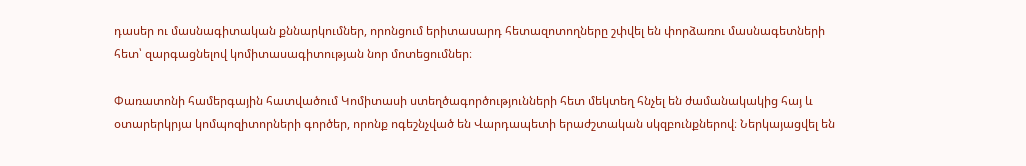դասեր ու մասնագիտական քննարկումներ, որոնցում երիտասարդ հետազոտողները շփվել են փորձառու մասնագետների հետ՝ զարգացնելով կոմիտասագիտության նոր մոտեցումներ։

Փառատոնի համերգային հատվածում Կոմիտասի ստեղծագործությունների հետ մեկտեղ հնչել են ժամանակակից հայ և օտարերկրյա կոմպոզիտորների գործեր, որոնք ոգեշնչված են Վարդապետի երաժշտական սկզբունքներով։ Ներկայացվել են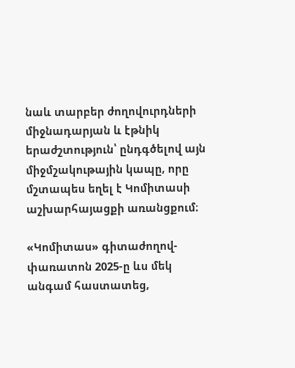նաև տարբեր ժողովուրդների միջնադարյան և էթնիկ երաժշտություն՝ ընդգծելով այն միջմշակութային կապը, որը մշտապես եղել է Կոմիտասի աշխարհայացքի առանցքում։

«Կոմիտաս» գիտաժողով-փառատոն 2025-ը ևս մեկ անգամ հաստատեց,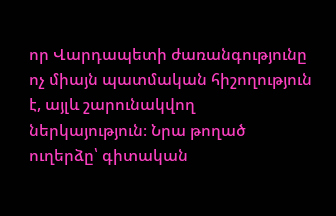որ Վարդապետի ժառանգությունը ոչ միայն պատմական հիշողություն է, այլև շարունակվող ներկայություն։ Նրա թողած ուղերձը՝ գիտական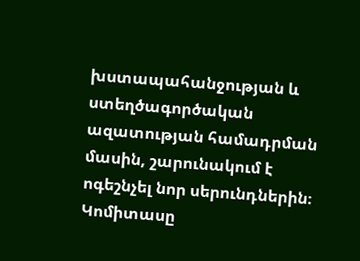խստապահանջության և ստեղծագործական ազատության համադրման մասին, շարունակում է ոգեշնչել նոր սերունդներին։ Կոմիտասը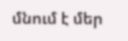մնում է մեր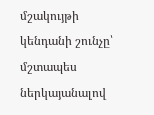մշակույթի կենդանի շունչը՝ մշտապես ներկայանալով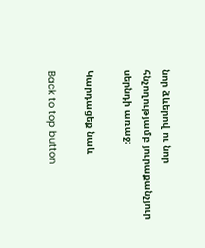նոր ձևերով ու նոր հնչողությամբ յուրաքանչյուր սերնդի առաջ։

Կարդացեք նաև

Back to top button